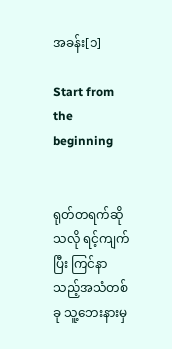အခန်း[၁]

Start from the beginning


ရုတ်တရက်ဆိုသလို ရင့်ကျက်ပြီး ကြင်နာသည့်အသံတစ်ခု သူ့ဘေးနားမှ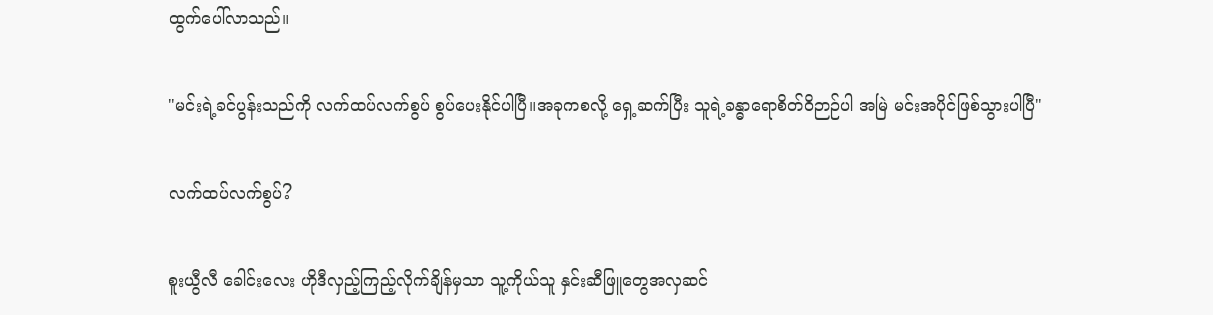ထွက်ပေါ်လာသည်။

"မင်းရဲ့ခင်ပွန်းသည်ကို လက်ထပ်လက်စွပ် စွပ်ပေးနိုင်ပါပြီ။အခုကစလို့ ရှေ့ဆက်ပြီး သူရဲ့ခန္ဓာရောစိတ်ဝိဉာဉ်ပါ အမြဲ မင်းအပိုင်ဖြစ်သွားပါပြီ"

လက်ထပ်လက်စွပ်?

စူးယွီလီ ခေါင်းလေး ဟိုဒီလှည့်ကြည့်လိုက်ချိန်မှသာ သူ့ကိုယ်သူ နှင်းဆီဖြူတွေအလှဆင်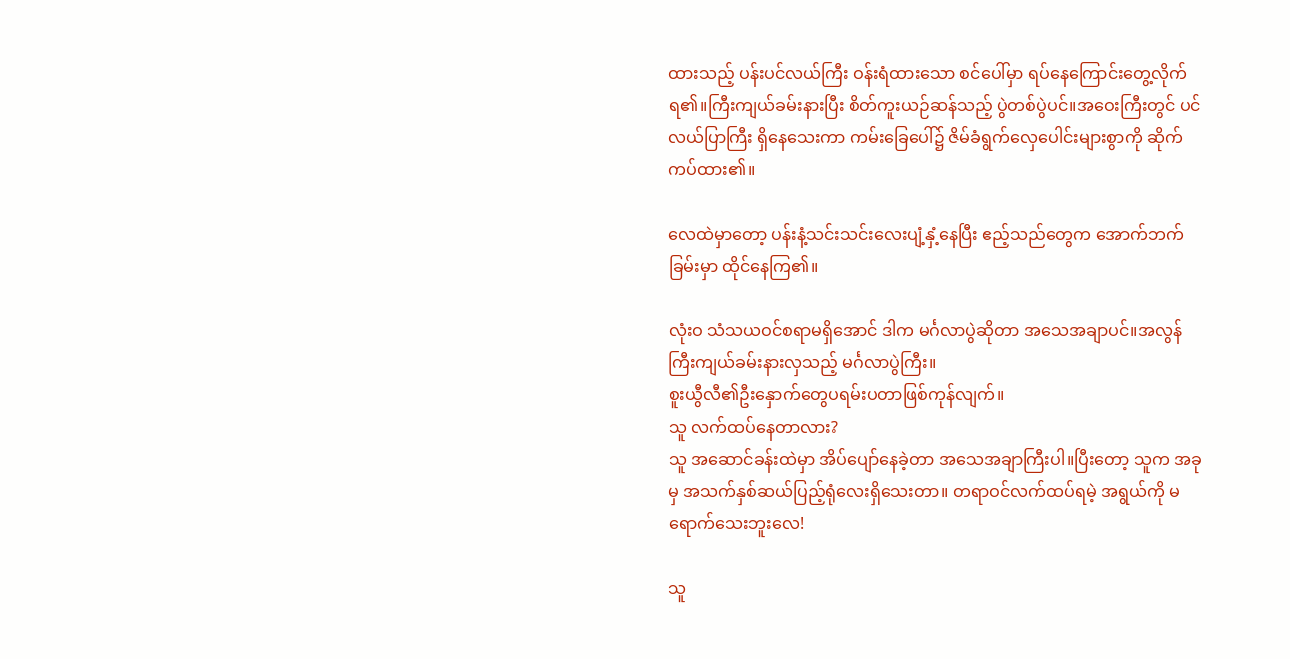ထားသည့် ပန်းပင်လယ်ကြီး ဝန်းရံထားသော စင်ပေါ်မှာ ရပ်နေကြောင်းတွေ့လိုက်ရ၏။ကြီးကျယ်ခမ်းနားပြီး စိတ်ကူးယဉ်ဆန်သည့် ပွဲတစ်ပွဲပင်။အဝေးကြီးတွင် ပင်လယ်ပြာကြီး ရှိနေသေးကာ ကမ်းခြေပေါ်၌ ဇိမ်ခံရွက်လှေပေါင်းများစွာကို ဆိုက်ကပ်ထား၏။

လေထဲမှာတော့ ပန်းနံ့သင်းသင်းလေးပျံ့နှံ့နေပြီး ဧည့်သည်တွေက အောက်ဘက်ခြမ်းမှာ ထိုင်နေကြ၏။

လုံးဝ သံသယဝင်စရာမရှိအောင် ဒါက မင်္ဂလာပွဲဆိုတာ အသေအချာပင်။အလွန်ကြီးကျယ်ခမ်းနားလှသည့် မင်္ဂလာပွဲကြီး။
စူးယွီလီ၏ဦးနှောက်တွေပရမ်းပတာဖြစ်ကုန်လျက်။
သူ လက်ထပ်နေတာလား?
သူ အဆောင်ခန်းထဲမှာ အိပ်ပျော်နေခဲ့တာ အသေအချာကြီးပါ။ပြီးတော့ သူက အခုမှ အသက်နှစ်ဆယ်ပြည့်ရုံလေးရှိသေးတာ။ တရာဝင်လက်ထပ်ရမဲ့ အရွယ်ကို မရောက်သေးဘူးလေ!

သူ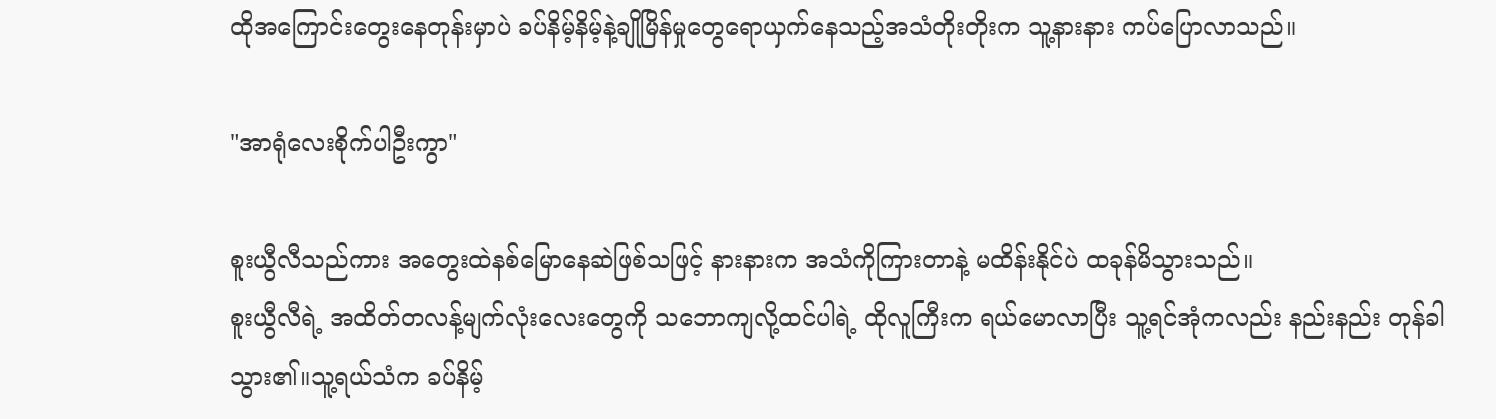ထိုအကြောင်းတွေးနေတုန်းမှာပဲ ခပ်နိမ့်နိမ့်နဲ့ချိုမြိန်မှုတွေရောယှက်နေသည့်အသံတိုးတိုးက သူ့နားနား ကပ်ပြောလာသည်။

"အာရုံလေးစိုက်ပါဦးကွာ"

စူးယွီလီသည်ကား အတွေးထဲနစ်မြောနေဆဲဖြစ်သဖြင့် နားနားက အသံကိုကြားတာနဲ့ မထိန်းနိုင်ပဲ ထခုန်မိသွားသည်။
စူးယွီလီရဲ့ အထိတ်တလန့်မျက်လုံးလေးတွေကို သဘောကျလို့ထင်ပါရဲ့ ထိုလူကြီးက ရယ်မောလာပြီး သူ့ရင်အုံကလည်း နည်းနည်း တုန်ခါသွား၏။သူ့ရယ်သံက ခပ်နိမ့်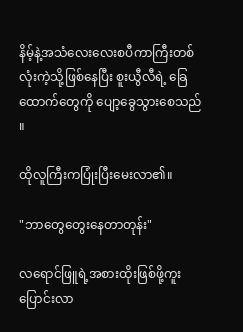နိမ့်နဲ့‌အသံလေးလေးစပီကာကြီးတစ်လုံးကဲ့သို့ဖြစ်နေပြီး စူးယွီလီရဲ့ ခြေထောက်တွေကို ပျော့ခွေသွားစေသည် ။

ထိုလူကြီးကပြုံးပြီးမေးလာ၏။

"ဘာတွေတွေးနေတာတုန်း"

လရောင်ဖြူရဲ့အစားထိုးဖြစ်ဖို့ကူးပြောင်းလာ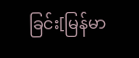ခြင်း[မြန်မာ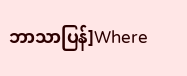ဘာသာပြန်]Where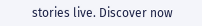stories live. Discover now